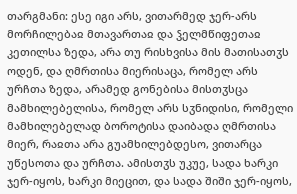თარგმანი: ესე იგი არს, ვითარმედ ჯერ-არს მორჩილებაჲ მთავართაჲ და ჴელმწიფეთაჲ კეთილსა ზედა, არა თუ რისხვისა მის მათისათჳს ოდენ, და ღმრთისა მიერისაცა, რომელ არს ურჩთა ზედა, არამედ გონებისა მისთჳსცა მამხილებელისა, რომელ არს სჳნიდისი, რომელი მამხილებელად ბოროტისა დაიბადა ღმრთისა მიერ, რაჲთა არა გუამხილებდესო, ვითარცა უწესოთა და ურჩთა. ამისთჳს უკუე, სადა ხარკი ჯერ-იყოს, ხარკი მიეცით, და სადა შიში ჯერ-იყოს,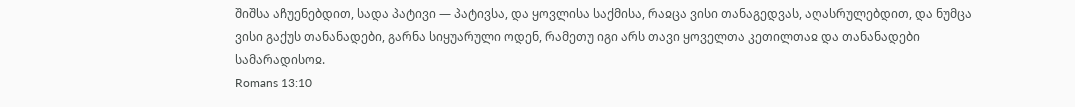შიშსა აჩუენებდით, სადა პატივი — პატივსა, და ყოვლისა საქმისა, რაჲცა ვისი თანაგედვას, აღასრულებდით, და ნუმცა ვისი გაქუს თანანადები, გარნა სიყუარული ოდენ, რამეთუ იგი არს თავი ყოველთა კეთილთაჲ და თანანადები სამარადისოჲ.
Romans 13:10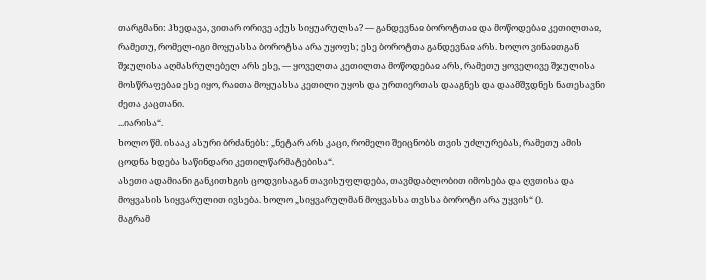თარგმანი: ჰხედავა, ვითარ ორივე აქუს სიყუარულსა? — განდევნაჲ ბოროტთაჲ და მოწოდებაჲ კეთილთაჲ, რამეთუ, რომელ-იგი მოყუასსა ბოროტსა არა უყოფს; ესე ბოროტთა განდევნაჲ არს. ხოლო ვინაჲთგან შჯულისა აღმასრულებელ არს ესე, — ყოველთა კეთილთა მოწოდებაჲ არს, რამეთუ ყოველივე შჯულისა მოსწრაფებაჲ ესე იყო, რაჲთა მოყუასსა კეთილი უყოს და ურთიერთას დააგნეს და დაამშჳდნეს ნათესავნი ძეთა კაცთანი.
...იარისა“.
ხოლო წმ. ისააკ ასური ბრძანებს: „ნეტარ არს კაცი, რომელი შეიცნობს თვის უძლურებას, რამეთუ ამის ცოდნა ხდება საწინდარი კეთილწარმატებისა“.
ასეთი ადამიანი განკითხგის ცოდვისაგან თავისუფლდება, თავმდაბლობით იმოსება და ღვთისა და მოყვასის სიყვარულით ივსება. ხოლო „სიყვარულმან მოყვასსა თვსსა ბოროტი არა უყვის“ ().
მაგრამ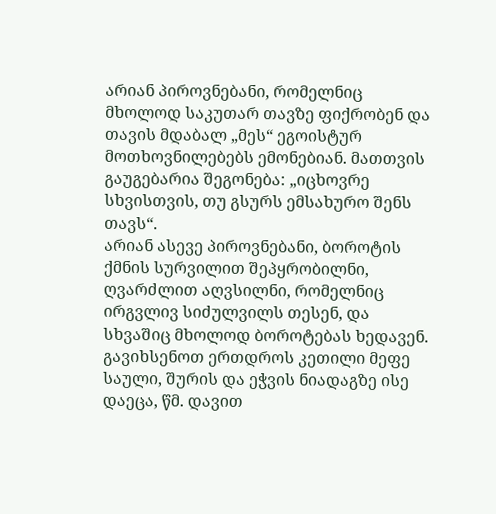არიან პიროვნებანი, რომელნიც მხოლოდ საკუთარ თავზე ფიქრობენ და თავის მდაბალ „მეს“ ეგოისტურ მოთხოვნილებებს ემონებიან. მათთვის გაუგებარია შეგონება: „იცხოვრე სხვისთვის, თუ გსურს ემსახურო შენს თავს“.
არიან ასევე პიროვნებანი, ბოროტის ქმნის სურვილით შეპყრობილნი, ღვარძლით აღვსილნი, რომელნიც ირგვლივ სიძულვილს თესენ, და სხვაშიც მხოლოდ ბოროტებას ხედავენ. გავიხსენოთ ერთდროს კეთილი მეფე საული, შურის და ეჭვის ნიადაგზე ისე დაეცა, წმ. დავით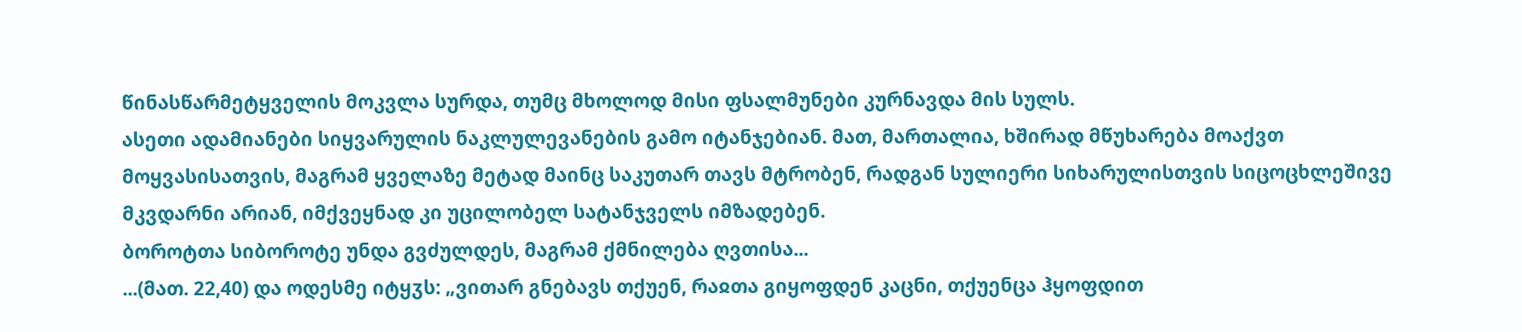წინასწარმეტყველის მოკვლა სურდა, თუმც მხოლოდ მისი ფსალმუნები კურნავდა მის სულს.
ასეთი ადამიანები სიყვარულის ნაკლულევანების გამო იტანჯებიან. მათ, მართალია, ხშირად მწუხარება მოაქვთ მოყვასისათვის, მაგრამ ყველაზე მეტად მაინც საკუთარ თავს მტრობენ, რადგან სულიერი სიხარულისთვის სიცოცხლეშივე მკვდარნი არიან, იმქვეყნად კი უცილობელ სატანჯველს იმზადებენ.
ბოროტთა სიბოროტე უნდა გვძულდეს, მაგრამ ქმნილება ღვთისა...
...(მათ. 22,40) და ოდესმე იტყჳს: „ვითარ გნებავს თქუენ, რაჲთა გიყოფდენ კაცნი, თქუენცა ჰყოფდით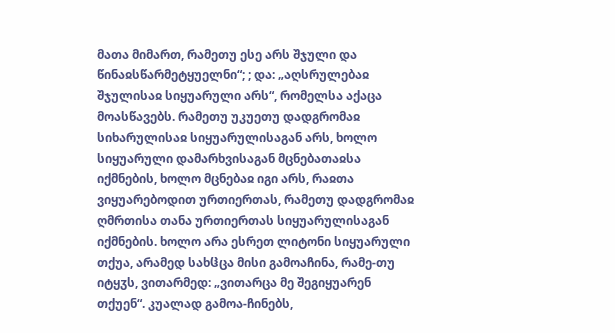მათა მიმართ, რამეთუ ესე არს შჯული და წინაჲსწარმეტყუელნი“; ; და: „აღსრულებაჲ შჯულისაჲ სიყუარული არს“, რომელსა აქაცა მოასწავებს. რამეთუ უკუეთუ დადგრომაჲ სიხარულისაჲ სიყუარულისაგან არს, ხოლო სიყუარული დამარხვისაგან მცნებათაჲსა იქმნების, ხოლო მცნებაჲ იგი არს, რაჲთა ვიყუარებოდით ურთიერთას, რამეთუ დადგრომაჲ ღმრთისა თანა ურთიერთას სიყუარულისაგან იქმნების. ხოლო არა ესრეთ ლიტონი სიყუარული თქუა, არამედ სახჱცა მისი გამოაჩინა, რამე-თუ იტყჳს, ვითარმედ: „ვითარცა მე შეგიყუარენ თქუენ“. კუალად გამოა-ჩინებს,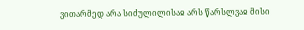ვითარმედ არა სიძულილისაჲ არს წარსლვაჲ მისი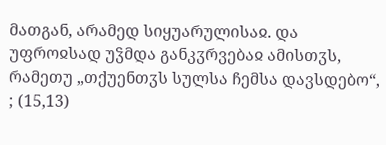მათგან, არამედ სიყუარულისაჲ. და უფროჲსად უჴმდა განკჳრვებაჲ ამისთჳს, რამეთუ „თქუენთჳს სულსა ჩემსა დავსდებო“, ; (15,13)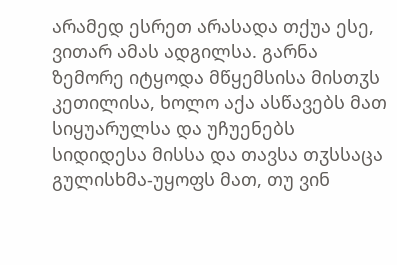არამედ ესრეთ არასადა თქუა ესე, ვითარ ამას ადგილსა. გარნა ზემორე იტყოდა მწყემსისა მისთჳს კეთილისა, ხოლო აქა ასწავებს მათ სიყუარულსა და უჩუენებს სიდიდესა მისსა და თავსა თჳსსაცა გულისხმა-უყოფს მათ, თუ ვინ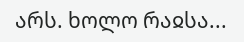არს. ხოლო რაჲსა...